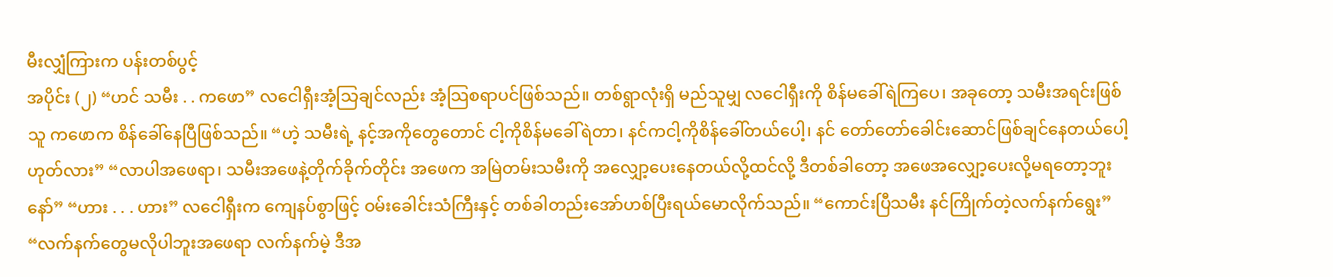မီးလျှံကြားက ပန်းတစ်ပွင့်
အပိုင်း (၂) “ဟင် သမီး . . ကဖော” လငေါရှီးအံ့သြချင်လည်း အံ့သြစရာပင်ဖြစ်သည်။ တစ်ရွာလုံးရှိ မည်သူမျှ လငေါရှီးကို စိန်မခေါ်ရဲကြပေ၊ အခုတော့ သမီးအရင်းဖြစ်သူ ကဖောက စိန်ခေါ်နေပြီဖြစ်သည်။ “ဟဲ့ သမီးရဲ့ နင့်အကိုတွေတောင် ငါ့ကိုစိန်မခေါ်ရဲတာ၊ နင်ကငါ့ကိုစိန်ခေါ်တယ်ပေါ့၊ နင် တော်တော်ခေါင်းဆောင်ဖြစ်ချင်နေတယ်ပေါ့ ဟုတ်လား” “လာပါအဖေရာ၊ သမီးအဖေနဲ့တိုက်ခိုက်တိုင်း အဖေက အမြဲတမ်းသမီးကို အလျှော့ပေးနေတယ်လို့ထင်လို့ ဒီတစ်ခါတော့ အဖေအလျှော့ပေးလို့မရတော့ဘူးနော်” “ဟား . . . ဟား” လငေါရှီးက ကျေနပ်စွာဖြင့် ဝမ်းခေါင်းသံကြီးနှင့် တစ်ခါတည်းအော်ဟစ်ပြီးရယ်မောလိုက်သည်။ “ကောင်းပြီသမီး နင်ကြိုက်တဲ့လက်နက်ရွေး” “လက်နက်တွေမလိုပါဘူးအဖေရာ လက်နက်မဲ့ ဒီအ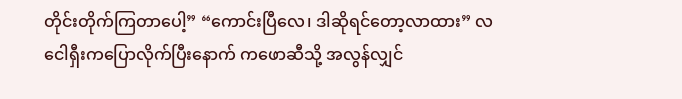တိုင်းတိုက်ကြတာပေါ့” “ကောင်းပြီလေ၊ ဒါဆိုရင်တော့လာထား” လငေါရှီးကပြောလိုက်ပြီးနောက် ကဖောဆီသို့ အလွန်လျှင်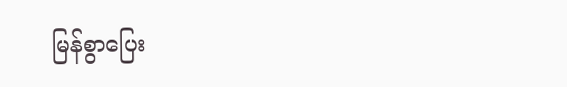မြန်စွာပြေး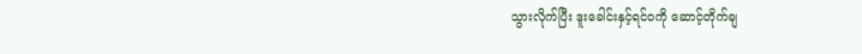သွားလိုက်ပြီး ဒူးခေါင်းနှင့်ရင်ဝကို ဆောင့်တိုက်ချ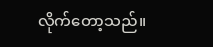လိုက်တော့သည်။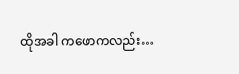ထိုအခါ ကဖောကလည်း…